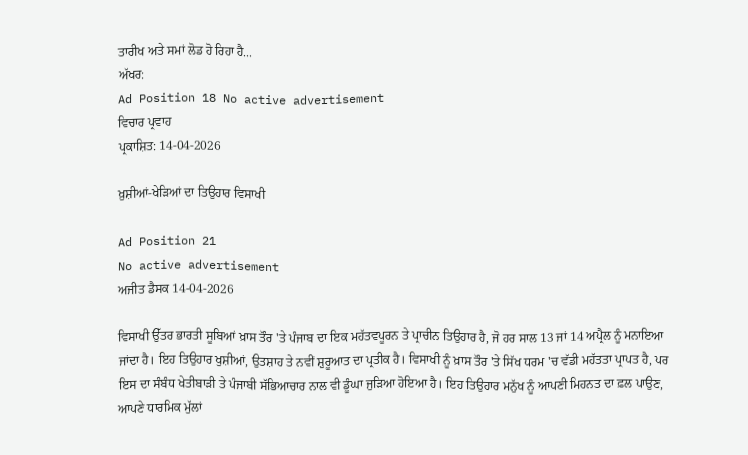ਤਾਰੀਖ ਅਤੇ ਸਮਾਂ ਲੋਡ ਹੋ ਰਿਹਾ ਹੈ...
ਅੱਖਰ:
Ad Position 18 No active advertisement
ਵਿਚਾਰ ਪ੍ਰਵਾਹ
ਪ੍ਰਕਾਸ਼ਿਤ: 14-04-2026

ਖ਼ੁਸ਼ੀਆਂ-ਖੇੜਿਆਂ ਦਾ ਤਿਉਹਾਰ ਵਿਸਾਖੀ

Ad Position 21
No active advertisement
ਅਜੀਤ ਡੈਸਕ 14-04-2026

ਵਿਸਾਖੀ ਉੱਤਰ ਭਾਰਤੀ ਸੂਬਿਆਂ ਖ਼ਾਸ ਤੌਰ 'ਤੇ ਪੰਜਾਬ ਦਾ ਇਕ ਮਹੱਤਵਪੂਰਨ ਤੇ ਪ੍ਰਾਚੀਨ ਤਿਉਹਾਰ ਹੈ, ਜੋ ਹਰ ਸਾਲ 13 ਜਾਂ 14 ਅਪ੍ਰੈਲ ਨੂੰ ਮਨਾਇਆ ਜਾਂਦਾ ਹੈ। ਇਹ ਤਿਉਹਾਰ ਖੁਸ਼ੀਆਂ, ਉਤਸ਼ਾਹ ਤੇ ਨਵੀਂ ਸ਼ੁਰੂਆਤ ਦਾ ਪ੍ਰਤੀਕ ਹੈ। ਵਿਸਾਖੀ ਨੂੰ ਖ਼ਾਸ ਤੌਰ 'ਤੇ ਸਿੱਖ ਧਰਮ 'ਚ ਵੱਡੀ ਮਹੱਤਤਾ ਪ੍ਰਾਪਤ ਹੈ, ਪਰ ਇਸ ਦਾ ਸੰਬੰਧ ਖੇਤੀਬਾੜੀ ਤੇ ਪੰਜਾਬੀ ਸੱਭਿਆਚਾਰ ਨਾਲ ਵੀ ਡੂੰਘਾ ਜੁੜਿਆ ਹੋਇਆ ਹੈ। ਇਹ ਤਿਉਹਾਰ ਮਨੁੱਖ ਨੂੰ ਆਪਣੀ ਮਿਹਨਤ ਦਾ ਫ਼ਲ ਪਾਉਣ, ਆਪਣੇ ਧਾਰਮਿਕ ਮੁੱਲਾਂ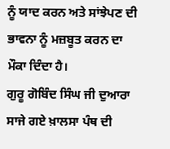ਨੂੰ ਯਾਦ ਕਰਨ ਅਤੇ ਸਾਂਝੇਪਣ ਦੀ ਭਾਵਨਾ ਨੂੰ ਮਜ਼ਬੂਤ ਕਰਨ ਦਾ ਮੌਕਾ ਦਿੰਦਾ ਹੈ।
ਗੁਰੂ ਗੋਬਿੰਦ ਸਿੰਘ ਜੀ ਦੁਆਰਾ ਸਾਜੇ ਗਏ ਖ਼ਾਲਸਾ ਪੰਥ ਦੀ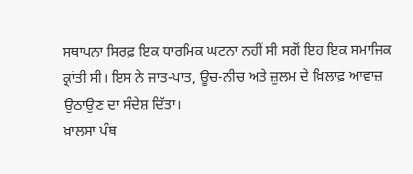ਸਥਾਪਨਾ ਸਿਰਫ਼ ਇਕ ਧਾਰਮਿਕ ਘਟਨਾ ਨਹੀਂ ਸੀ ਸਗੋਂ ਇਹ ਇਕ ਸਮਾਜਿਕ ਕ੍ਰਾਂਤੀ ਸੀ। ਇਸ ਨੇ ਜਾਤ-ਪਾਤ, ਊਚ-ਨੀਚ ਅਤੇ ਜ਼ੁਲਮ ਦੇ ਖ਼ਿਲਾਫ਼ ਆਵਾਜ਼ ਉਠਾਉਣ ਦਾ ਸੰਦੇਸ਼ ਦਿੱਤਾ।
ਖ਼ਾਲਸਾ ਪੰਥ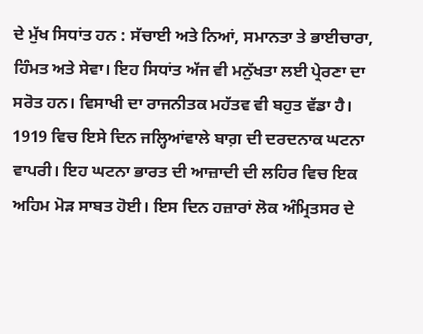ਦੇ ਮੁੱਖ ਸਿਧਾਂਤ ਹਨ : ਸੱਚਾਈ ਅਤੇ ਨਿਆਂ, ਸਮਾਨਤਾ ਤੇ ਭਾਈਚਾਰਾ, ਹਿੰਮਤ ਅਤੇ ਸੇਵਾ। ਇਹ ਸਿਧਾਂਤ ਅੱਜ ਵੀ ਮਨੁੱਖਤਾ ਲਈ ਪ੍ਰੇਰਣਾ ਦਾ ਸਰੋਤ ਹਨ। ਵਿਸਾਖੀ ਦਾ ਰਾਜਨੀਤਕ ਮਹੱਤਵ ਵੀ ਬਹੁਤ ਵੱਡਾ ਹੈ। 1919 ਵਿਚ ਇਸੇ ਦਿਨ ਜਲ੍ਹਿਆਂਵਾਲੇ ਬਾਗ਼ ਦੀ ਦਰਦਨਾਕ ਘਟਨਾ ਵਾਪਰੀ। ਇਹ ਘਟਨਾ ਭਾਰਤ ਦੀ ਆਜ਼ਾਦੀ ਦੀ ਲਹਿਰ ਵਿਚ ਇਕ ਅਹਿਮ ਮੋੜ ਸਾਬਤ ਹੋਈ। ਇਸ ਦਿਨ ਹਜ਼ਾਰਾਂ ਲੋਕ ਅੰਮ੍ਰਿਤਸਰ ਦੇ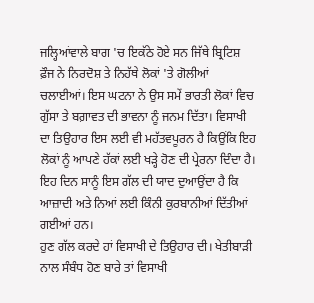ਜਲ੍ਹਿਆਂਵਾਲੇ ਬਾਗ 'ਚ ਇਕੱਠੇ ਹੋਏ ਸਨ ਜਿੱਥੇ ਬ੍ਰਿਟਿਸ਼ ਫ਼ੌਜ ਨੇ ਨਿਰਦੋਸ਼ ਤੇ ਨਿਹੱਥੇ ਲੋਕਾਂ 'ਤੇ ਗੋਲੀਆਂ ਚਲਾਈਆਂ। ਇਸ ਘਟਨਾ ਨੇ ਉਸ ਸਮੇਂ ਭਾਰਤੀ ਲੋਕਾਂ ਵਿਚ ਗੁੱਸਾ ਤੇ ਬਗ਼ਾਵਤ ਦੀ ਭਾਵਨਾ ਨੂੰ ਜਨਮ ਦਿੱਤਾ। ਵਿਸਾਖੀ ਦਾ ਤਿਉਹਾਰ ਇਸ ਲਈ ਵੀ ਮਹੱਤਵਪੂਰਨ ਹੈ ਕਿਉਂਕਿ ਇਹ ਲੋਕਾਂ ਨੂੰ ਆਪਣੇ ਹੱਕਾਂ ਲਈ ਖੜ੍ਹੇ ਹੋਣ ਦੀ ਪ੍ਰੇਰਨਾ ਦਿੰਦਾ ਹੈ। ਇਹ ਦਿਨ ਸਾਨੂੰ ਇਸ ਗੱਲ ਦੀ ਯਾਦ ਦੁਆਉਂਦਾ ਹੈ ਕਿ ਆਜ਼ਾਦੀ ਅਤੇ ਨਿਆਂ ਲਈ ਕਿੰਨੀ ਕੁਰਬਾਨੀਆਂ ਦਿੱਤੀਆਂ ਗਈਆਂ ਹਨ।
ਹੁਣ ਗੱਲ ਕਰਦੇ ਹਾਂ ਵਿਸਾਖੀ ਦੇ ਤਿਉਹਾਰ ਦੀ। ਖੇਤੀਬਾੜੀ ਨਾਲ ਸੰਬੰਧ ਹੋਣ ਬਾਰੇ ਤਾਂ ਵਿਸਾਖੀ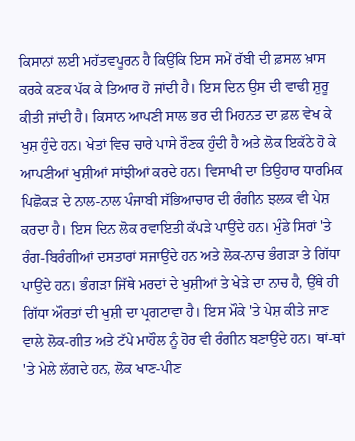ਕਿਸਾਨਾਂ ਲਈ ਮਹੱਤਵਪੂਰਨ ਹੈ ਕਿਉਂਕਿ ਇਸ ਸਮੇਂ ਰੱਬੀ ਦੀ ਫ਼ਸਲ ਖ਼ਾਸ ਕਰਕੇ ਕਣਕ ਪੱਕ ਕੇ ਤਿਆਰ ਹੋ ਜਾਂਦੀ ਹੈ। ਇਸ ਦਿਨ ਉਸ ਦੀ ਵਾਢੀ ਸ਼ੁਰੂ ਕੀਤੀ ਜਾਂਦੀ ਹੈ। ਕਿਸਾਨ ਆਪਣੀ ਸਾਲ ਭਰ ਦੀ ਮਿਹਨਤ ਦਾ ਫ਼ਲ ਵੇਖ ਕੇ ਖੁਸ਼ ਹੁੰਦੇ ਹਨ। ਖੇਤਾਂ ਵਿਚ ਚਾਰੇ ਪਾਸੇ ਰੌਣਕ ਹੁੰਦੀ ਹੈ ਅਤੇ ਲੋਕ ਇਕੱਠੇ ਹੋ ਕੇ ਆਪਣੀਆਂ ਖੁਸ਼ੀਆਂ ਸਾਂਝੀਆਂ ਕਰਦੇ ਹਨ। ਵਿਸਾਖੀ ਦਾ ਤਿਉਹਾਰ ਧਾਰਮਿਕ ਪਿਛੋਕੜ ਦੇ ਨਾਲ-ਨਾਲ ਪੰਜਾਬੀ ਸੱਭਿਆਚਾਰ ਦੀ ਰੰਗੀਨ ਝਲਕ ਵੀ ਪੇਸ਼ ਕਰਦਾ ਹੈ। ਇਸ ਦਿਨ ਲੋਕ ਰਵਾਇਤੀ ਕੱਪੜੇ ਪਾਉਂਦੇ ਹਨ। ਮੁੰਡੇ ਸਿਰਾਂ 'ਤੇ ਰੰਗ-ਬਿਰੰਗੀਆਂ ਦਸਤਾਰਾਂ ਸਜਾਉਂਦੇ ਹਨ ਅਤੇ ਲੋਕ-ਨਾਚ ਭੰਗੜਾ ਤੇ ਗਿੱਧਾ ਪਾਉਂਦੇ ਹਨ। ਭੰਗੜਾ ਜਿੱਥੇ ਮਰਦਾਂ ਦੇ ਖੁਸ਼ੀਆਂ ਤੇ ਖੇੜੇ ਦਾ ਨਾਚ ਹੈ, ਉੱਥੇ ਹੀ ਗਿੱਧਾ ਔਰਤਾਂ ਦੀ ਖੁਸ਼ੀ ਦਾ ਪ੍ਰਗਟਾਵਾ ਹੈ। ਇਸ ਮੌਕੇ 'ਤੇ ਪੇਸ਼ ਕੀਤੇ ਜਾਣ ਵਾਲੇ ਲੋਕ-ਗੀਤ ਅਤੇ ਟੱਪੇ ਮਾਹੌਲ ਨੂੰ ਹੋਰ ਵੀ ਰੰਗੀਨ ਬਣਾਉਂਦੇ ਹਨ। ਥਾਂ-ਥਾਂ 'ਤੇ ਮੇਲੇ ਲੱਗਦੇ ਹਨ, ਲੋਕ ਖਾਣ-ਪੀਣ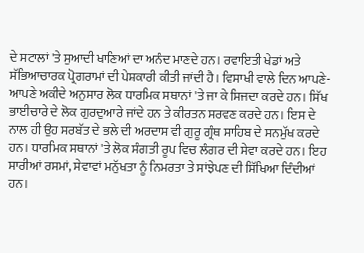ਦੇ ਸਟਾਲਾਂ 'ਤੇ ਸੁਆਦੀ ਖਾਣਿਆਂ ਦਾ ਅਨੰਦ ਮਾਣਦੇ ਹਨ। ਰਵਾਇਤੀ ਖੇਡਾਂ ਅਤੇ ਸੱਭਿਆਚਾਰਕ ਪ੍ਰੋਗਰਾਮਾਂ ਦੀ ਪੇਸ਼ਕਾਰੀ ਕੀਤੀ ਜਾਂਦੀ ਹੈ। ਵਿਸਾਖੀ ਵਾਲੇ ਦਿਨ ਆਪਣੇ-ਆਪਣੇ ਅਕੀਦੇ ਅਨੁਸਾਰ ਲੋਕ ਧਾਰਮਿਕ ਸਥਾਨਾਂ 'ਤੇ ਜਾ ਕੇ ਸਿਜਦਾ ਕਰਦੇ ਹਨ। ਸਿੱਖ ਭਾਈਚਾਰੇ ਦੇ ਲੋਕ ਗੁਰਦੁਆਰੇ ਜਾਂਦੇ ਹਨ ਤੇ ਕੀਰਤਨ ਸਰਵਣ ਕਰਦੇ ਹਨ। ਇਸ ਦੇ ਨਾਲ ਹੀ ਉਹ ਸਰਬੱਤ ਦੇ ਭਲੇ ਦੀ ਅਰਦਾਸ ਵੀ ਗੁਰੂ ਗ੍ਰੰਥ ਸਾਹਿਬ ਦੇ ਸਨਮੁੱਖ ਕਰਦੇ ਹਨ। ਧਾਰਮਿਕ ਸਥਾਨਾਂ 'ਤੇ ਲੋਕ ਸੰਗਤੀ ਰੂਪ ਵਿਚ ਲੰਗਰ ਦੀ ਸੇਵਾ ਕਰਦੇ ਹਨ। ਇਹ ਸਾਰੀਆਂ ਰਸਮਾਂ, ਸੇਵਾਵਾਂ ਮਨੁੱਖਤਾ ਨੂੰ ਨਿਮਰਤਾ ਤੇ ਸਾਂਝੇਪਣ ਦੀ ਸਿੱਖਿਆ ਦਿੰਦੀਆਂ ਹਨ।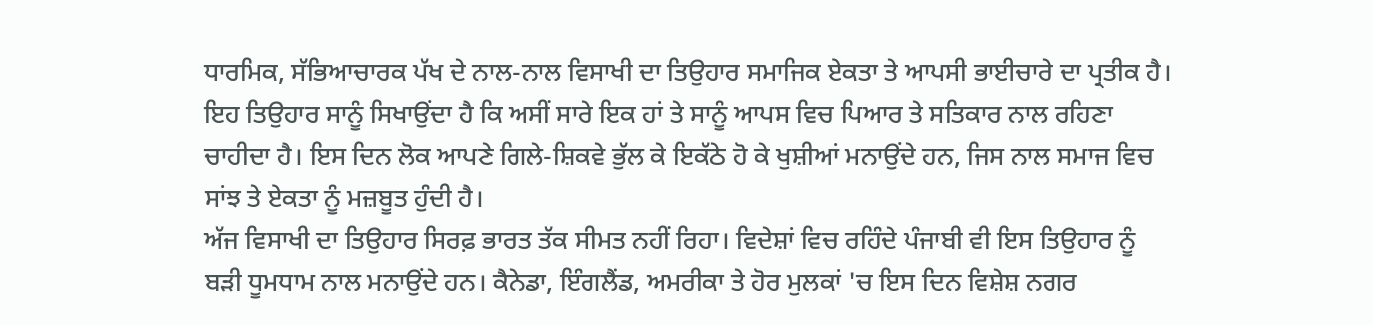ਧਾਰਮਿਕ, ਸੱਭਿਆਚਾਰਕ ਪੱਖ ਦੇ ਨਾਲ-ਨਾਲ ਵਿਸਾਖੀ ਦਾ ਤਿਉਹਾਰ ਸਮਾਜਿਕ ਏਕਤਾ ਤੇ ਆਪਸੀ ਭਾਈਚਾਰੇ ਦਾ ਪ੍ਰਤੀਕ ਹੈ। ਇਹ ਤਿਉਹਾਰ ਸਾਨੂੰ ਸਿਖਾਉਂਦਾ ਹੈ ਕਿ ਅਸੀਂ ਸਾਰੇ ਇਕ ਹਾਂ ਤੇ ਸਾਨੂੰ ਆਪਸ ਵਿਚ ਪਿਆਰ ਤੇ ਸਤਿਕਾਰ ਨਾਲ ਰਹਿਣਾ ਚਾਹੀਦਾ ਹੈ। ਇਸ ਦਿਨ ਲੋਕ ਆਪਣੇ ਗਿਲੇ-ਸ਼ਿਕਵੇ ਭੁੱਲ ਕੇ ਇਕੱਠੇ ਹੋ ਕੇ ਖੁਸ਼ੀਆਂ ਮਨਾਉਂਦੇ ਹਨ, ਜਿਸ ਨਾਲ ਸਮਾਜ ਵਿਚ ਸਾਂਝ ਤੇ ਏਕਤਾ ਨੂੰ ਮਜ਼ਬੂਤ ਹੁੰਦੀ ਹੈ।
ਅੱਜ ਵਿਸਾਖੀ ਦਾ ਤਿਉਹਾਰ ਸਿਰਫ਼ ਭਾਰਤ ਤੱਕ ਸੀਮਤ ਨਹੀਂ ਰਿਹਾ। ਵਿਦੇਸ਼ਾਂ ਵਿਚ ਰਹਿੰਦੇ ਪੰਜਾਬੀ ਵੀ ਇਸ ਤਿਉਹਾਰ ਨੂੰ ਬੜੀ ਧੂਮਧਾਮ ਨਾਲ ਮਨਾਉਂਦੇ ਹਨ। ਕੈਨੇਡਾ, ਇੰਗਲੈਂਡ, ਅਮਰੀਕਾ ਤੇ ਹੋਰ ਮੁਲਕਾਂ 'ਚ ਇਸ ਦਿਨ ਵਿਸ਼ੇਸ਼ ਨਗਰ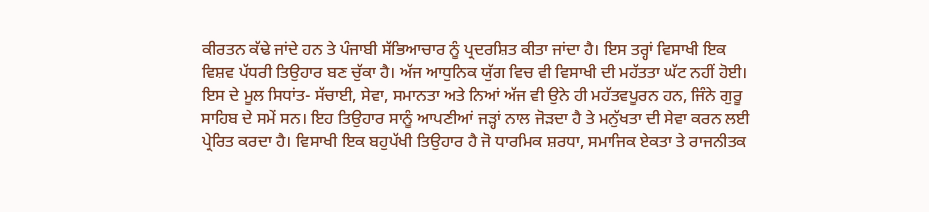ਕੀਰਤਨ ਕੱਢੇ ਜਾਂਦੇ ਹਨ ਤੇ ਪੰਜਾਬੀ ਸੱਭਿਆਚਾਰ ਨੂੰ ਪ੍ਰਦਰਸ਼ਿਤ ਕੀਤਾ ਜਾਂਦਾ ਹੈ। ਇਸ ਤਰ੍ਹਾਂ ਵਿਸਾਖੀ ਇਕ ਵਿਸ਼ਵ ਪੱਧਰੀ ਤਿਉਹਾਰ ਬਣ ਚੁੱਕਾ ਹੈ। ਅੱਜ ਆਧੁਨਿਕ ਯੁੱਗ ਵਿਚ ਵੀ ਵਿਸਾਖੀ ਦੀ ਮਹੱਤਤਾ ਘੱਟ ਨਹੀਂ ਹੋਈ। ਇਸ ਦੇ ਮੂਲ ਸਿਧਾਂਤ- ਸੱਚਾਈ, ਸੇਵਾ, ਸਮਾਨਤਾ ਅਤੇ ਨਿਆਂ ਅੱਜ ਵੀ ਉਨੇ ਹੀ ਮਹੱਤਵਪੂਰਨ ਹਨ, ਜਿੰਨੇ ਗੁਰੂ ਸਾਹਿਬ ਦੇ ਸਮੇਂ ਸਨ। ਇਹ ਤਿਉਹਾਰ ਸਾਨੂੰ ਆਪਣੀਆਂ ਜੜ੍ਹਾਂ ਨਾਲ ਜੋੜਦਾ ਹੈ ਤੇ ਮਨੁੱਖਤਾ ਦੀ ਸੇਵਾ ਕਰਨ ਲਈ ਪ੍ਰੇਰਿਤ ਕਰਦਾ ਹੈ। ਵਿਸਾਖੀ ਇਕ ਬਹੁਪੱਖੀ ਤਿਉਹਾਰ ਹੈ ਜੋ ਧਾਰਮਿਕ ਸ਼ਰਧਾ, ਸਮਾਜਿਕ ਏਕਤਾ ਤੇ ਰਾਜਨੀਤਕ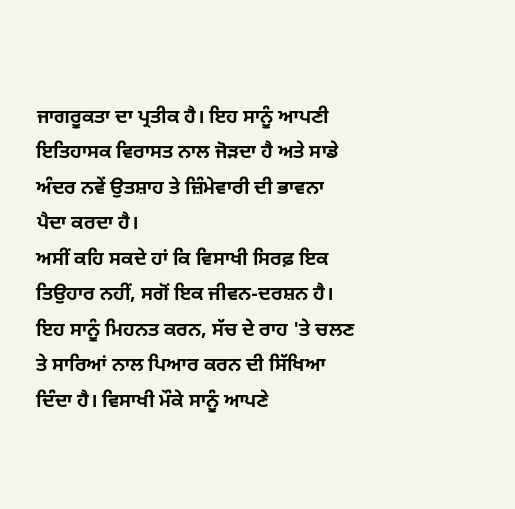ਜਾਗਰੂਕਤਾ ਦਾ ਪ੍ਰਤੀਕ ਹੈ। ਇਹ ਸਾਨੂੰ ਆਪਣੀ ਇਤਿਹਾਸਕ ਵਿਰਾਸਤ ਨਾਲ ਜੋੜਦਾ ਹੈ ਅਤੇ ਸਾਡੇ ਅੰਦਰ ਨਵੇਂ ਉਤਸ਼ਾਹ ਤੇ ਜ਼ਿੰਮੇਵਾਰੀ ਦੀ ਭਾਵਨਾ ਪੈਦਾ ਕਰਦਾ ਹੈ।
ਅਸੀਂ ਕਹਿ ਸਕਦੇ ਹਾਂ ਕਿ ਵਿਸਾਖੀ ਸਿਰਫ਼ ਇਕ ਤਿਉਹਾਰ ਨਹੀਂ, ਸਗੋਂ ਇਕ ਜੀਵਨ-ਦਰਸ਼ਨ ਹੈ। ਇਹ ਸਾਨੂੰ ਮਿਹਨਤ ਕਰਨ, ਸੱਚ ਦੇ ਰਾਹ 'ਤੇ ਚਲਣ ਤੇ ਸਾਰਿਆਂ ਨਾਲ ਪਿਆਰ ਕਰਨ ਦੀ ਸਿੱਖਿਆ ਦਿੰਦਾ ਹੈ। ਵਿਸਾਖੀ ਮੌਕੇ ਸਾਨੂੰ ਆਪਣੇ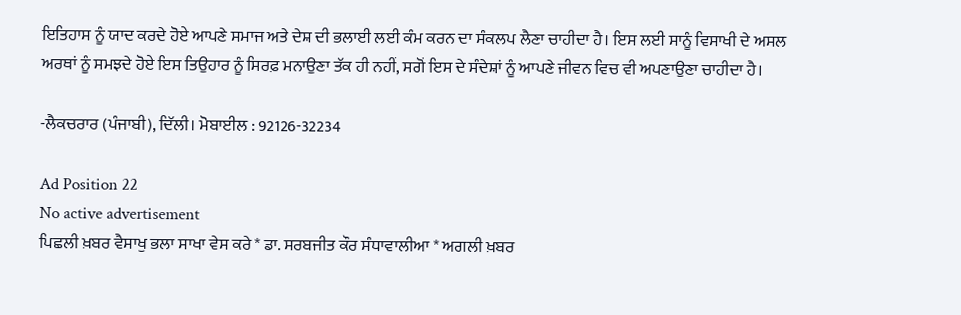ਇਤਿਹਾਸ ਨੂੰ ਯਾਦ ਕਰਦੇ ਹੋਏ ਆਪਣੇ ਸਮਾਜ ਅਤੇ ਦੇਸ਼ ਦੀ ਭਲਾਈ ਲਈ ਕੰਮ ਕਰਨ ਦਾ ਸੰਕਲਪ ਲੈਣਾ ਚਾਹੀਦਾ ਹੈ। ਇਸ ਲਈ ਸਾਨੂੰ ਵਿਸਾਖੀ ਦੇ ਅਸਲ ਅਰਥਾਂ ਨੂੰ ਸਮਝਦੇ ਹੋਏ ਇਸ ਤਿਉਹਾਰ ਨੂੰ ਸਿਰਫ਼ ਮਨਾਉਣਾ ਤੱਕ ਹੀ ਨਹੀਂ, ਸਗੋਂ ਇਸ ਦੇ ਸੰਦੇਸ਼ਾਂ ਨੂੰ ਆਪਣੇ ਜੀਵਨ ਵਿਚ ਵੀ ਅਪਣਾਉਣਾ ਚਾਹੀਦਾ ਹੈ।

-ਲੈਕਚਰਾਰ (ਪੰਜਾਬੀ), ਦਿੱਲੀ। ਮੋਬਾਈਲ : 92126-32234

Ad Position 22
No active advertisement
ਪਿਛਲੀ ਖ਼ਬਰ ਵੈਸਾਖੁ ਭਲਾ ਸਾਖਾ ਵੇਸ ਕਰੇ * ਡਾ. ਸਰਬਜੀਤ ਕੌਰ ਸੰਧਾਵਾਲੀਆ * ਅਗਲੀ ਖ਼ਬਰ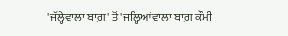'ਜੱਲ੍ਹੇਵਾਲਾ ਬਾਗ਼' ਤੋਂ 'ਜਲ੍ਹਿਆਂਵਾਲਾ ਬਾਗ਼ ਕੌਮੀ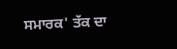ਸਮਾਰਕ' ਤੱਕ ਦਾ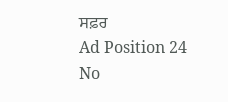ਸਫ਼ਰ
Ad Position 24
No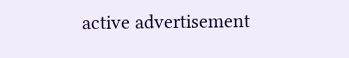active advertisement